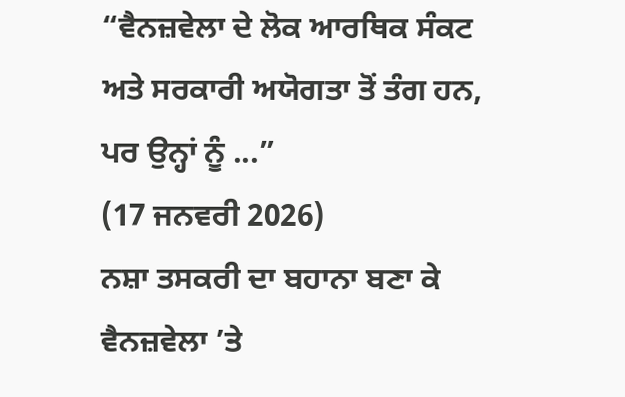“ਵੈਨਜ਼ਵੇਲਾ ਦੇ ਲੋਕ ਆਰਥਿਕ ਸੰਕਟ ਅਤੇ ਸਰਕਾਰੀ ਅਯੋਗਤਾ ਤੋਂ ਤੰਗ ਹਨ, ਪਰ ਉਨ੍ਹਾਂ ਨੂੰ ...”
(17 ਜਨਵਰੀ 2026)
ਨਸ਼ਾ ਤਸਕਰੀ ਦਾ ਬਹਾਨਾ ਬਣਾ ਕੇ ਵੈਨਜ਼ਵੇਲਾ ’ਤੇ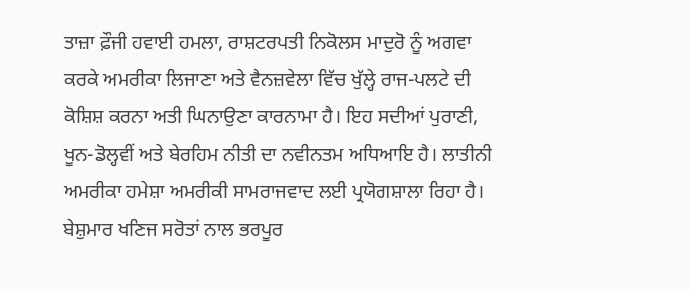ਤਾਜ਼ਾ ਫ਼ੌਜੀ ਹਵਾਈ ਹਮਲਾ, ਰਾਸ਼ਟਰਪਤੀ ਨਿਕੋਲਸ ਮਾਦੁਰੋ ਨੂੰ ਅਗਵਾ ਕਰਕੇ ਅਮਰੀਕਾ ਲਿਜਾਣਾ ਅਤੇ ਵੈਨਜ਼ਵੇਲਾ ਵਿੱਚ ਖੁੱਲ੍ਹੇ ਰਾਜ-ਪਲਟੇ ਦੀ ਕੋਸ਼ਿਸ਼ ਕਰਨਾ ਅਤੀ ਘਿਨਾਉਣਾ ਕਾਰਨਾਮਾ ਹੈ। ਇਹ ਸਦੀਆਂ ਪੁਰਾਣੀ, ਖੂਨ-ਡੋਲ੍ਹਵੀਂ ਅਤੇ ਬੇਰਹਿਮ ਨੀਤੀ ਦਾ ਨਵੀਨਤਮ ਅਧਿਆਇ ਹੈ। ਲਾਤੀਨੀ ਅਮਰੀਕਾ ਹਮੇਸ਼ਾ ਅਮਰੀਕੀ ਸਾਮਰਾਜਵਾਦ ਲਈ ਪ੍ਰਯੋਗਸ਼ਾਲਾ ਰਿਹਾ ਹੈ। ਬੇਸ਼ੁਮਾਰ ਖਣਿਜ ਸਰੋਤਾਂ ਨਾਲ ਭਰਪੂਰ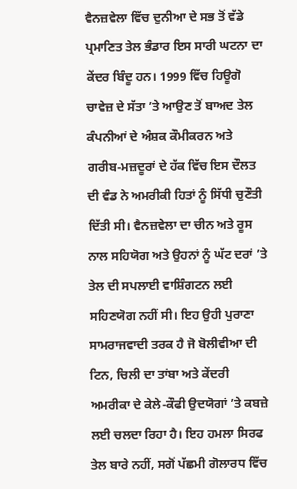ਵੈਨਜ਼ਵੇਲਾ ਵਿੱਚ ਦੁਨੀਆ ਦੇ ਸਭ ਤੋਂ ਵੱਡੇ ਪ੍ਰਮਾਣਿਤ ਤੇਲ ਭੰਡਾਰ ਇਸ ਸਾਰੀ ਘਟਨਾ ਦਾ ਕੇਂਦਰ ਬਿੰਦੂ ਹਨ। 1999 ਵਿੱਚ ਹਿਊਗੋ ਚਾਵੇਜ਼ ਦੇ ਸੱਤਾ ’ਤੇ ਆਉਣ ਤੋਂ ਬਾਅਦ ਤੇਲ ਕੰਪਨੀਆਂ ਦੇ ਅੰਸ਼ਕ ਕੌਮੀਕਰਨ ਅਤੇ ਗਰੀਬ-ਮਜ਼ਦੂਰਾਂ ਦੇ ਹੱਕ ਵਿੱਚ ਇਸ ਦੌਲਤ ਦੀ ਵੰਡ ਨੇ ਅਮਰੀਕੀ ਹਿਤਾਂ ਨੂੰ ਸਿੱਧੀ ਚੁਣੌਤੀ ਦਿੱਤੀ ਸੀ। ਵੈਨਜ਼ਵੇਲਾ ਦਾ ਚੀਨ ਅਤੇ ਰੂਸ ਨਾਲ ਸਹਿਯੋਗ ਅਤੇ ਉਹਨਾਂ ਨੂੰ ਘੱਟ ਦਰਾਂ ’ਤੇ ਤੇਲ ਦੀ ਸਪਲਾਈ ਵਾਸ਼ਿੰਗਟਨ ਲਈ ਸਹਿਣਯੋਗ ਨਹੀਂ ਸੀ। ਇਹ ਉਹੀ ਪੁਰਾਣਾ ਸਾਮਰਾਜਵਾਦੀ ਤਰਕ ਹੈ ਜੋ ਬੋਲੀਵੀਆ ਦੀ ਟਿਨ, ਚਿਲੀ ਦਾ ਤਾਂਬਾ ਅਤੇ ਕੇਂਦਰੀ ਅਮਰੀਕਾ ਦੇ ਕੇਲੇ-ਕੌਫੀ ਉਦਯੋਗਾਂ ’ਤੇ ਕਬਜ਼ੇ ਲਈ ਚਲਦਾ ਰਿਹਾ ਹੈ। ਇਹ ਹਮਲਾ ਸਿਰਫ ਤੇਲ ਬਾਰੇ ਨਹੀਂ, ਸਗੋਂ ਪੱਛਮੀ ਗੋਲਾਰਧ ਵਿੱਚ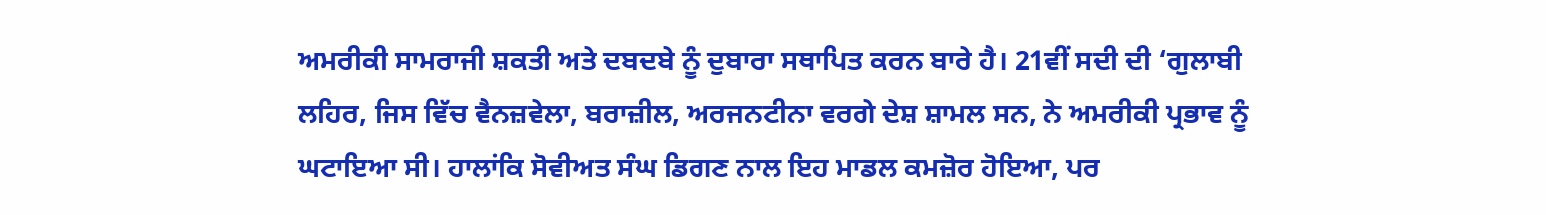ਅਮਰੀਕੀ ਸਾਮਰਾਜੀ ਸ਼ਕਤੀ ਅਤੇ ਦਬਦਬੇ ਨੂੰ ਦੁਬਾਰਾ ਸਥਾਪਿਤ ਕਰਨ ਬਾਰੇ ਹੈ। 21ਵੀਂ ਸਦੀ ਦੀ ‘ਗੁਲਾਬੀ ਲਹਿਰ, ਜਿਸ ਵਿੱਚ ਵੈਨਜ਼ਵੇਲਾ, ਬਰਾਜ਼ੀਲ, ਅਰਜਨਟੀਨਾ ਵਰਗੇ ਦੇਸ਼ ਸ਼ਾਮਲ ਸਨ, ਨੇ ਅਮਰੀਕੀ ਪ੍ਰਭਾਵ ਨੂੰ ਘਟਾਇਆ ਸੀ। ਹਾਲਾਂਕਿ ਸੋਵੀਅਤ ਸੰਘ ਡਿਗਣ ਨਾਲ ਇਹ ਮਾਡਲ ਕਮਜ਼ੋਰ ਹੋਇਆ, ਪਰ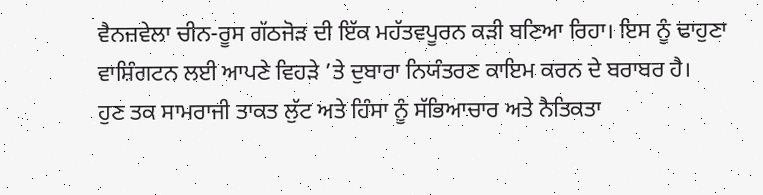ਵੈਨਜ਼ਵੇਲਾ ਚੀਨ-ਰੂਸ ਗੱਠਜੋੜ ਦੀ ਇੱਕ ਮਹੱਤਵਪੂਰਨ ਕੜੀ ਬਣਿਆ ਰਿਹਾ। ਇਸ ਨੂੰ ਢਾਹੁਣਾ ਵਾਸ਼ਿੰਗਟਨ ਲਈ ਆਪਣੇ ਵਿਹੜੇ ’ਤੇ ਦੁਬਾਰਾ ਨਿਯੰਤਰਣ ਕਾਇਮ ਕਰਨ ਦੇ ਬਰਾਬਰ ਹੈ।
ਹੁਣ ਤਕ ਸਾਮਰਾਜੀ ਤਾਕਤ ਲੁੱਟ ਅਤੇ ਹਿੰਸਾ ਨੂੰ ਸੱਭਿਆਚਾਰ ਅਤੇ ਨੈਤਿਕਤਾ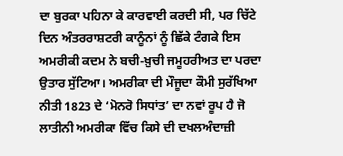ਦਾ ਬੁਰਕਾ ਪਹਿਨਾ ਕੇ ਕਾਰਵਾਈ ਕਰਦੀ ਸੀ, ਪਰ ਚਿੱਟੇ ਦਿਨ ਅੰਤਰਰਾਸ਼ਟਰੀ ਕਾਨੂੰਨਾਂ ਨੂੰ ਛਿੱਕੇ ਟੰਗਕੇ ਇਸ ਅਮਰੀਕੀ ਕਦਮ ਨੇ ਬਚੀ-ਖ਼ੁਚੀ ਜਮੂਹਰੀਅਤ ਦਾ ਪਰਦਾ ਉਤਾਰ ਸੁੱਟਿਆ। ਅਮਰੀਕਾ ਦੀ ਮੌਜੂਦਾ ਕੌਮੀ ਸੁਰੱਖਿਆ ਨੀਤੀ 1823 ਦੇ ‘ਮੋਨਰੋ ਸਿਧਾਂਤ’ ਦਾ ਨਵਾਂ ਰੂਪ ਹੈ ਜੋ ਲਾਤੀਨੀ ਅਮਰੀਕਾ ਵਿੱਚ ਕਿਸੇ ਦੀ ਦਖਲਅੰਦਾਜ਼ੀ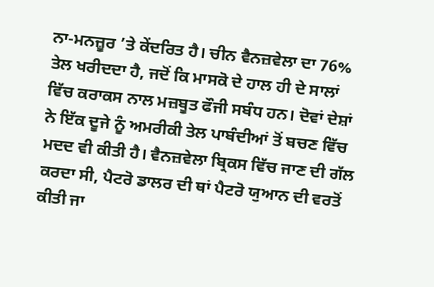ਨਾ-ਮਨਜ਼ੂਰ ’ਤੇ ਕੇਂਦਰਿਤ ਹੈ। ਚੀਨ ਵੈਨਜ਼ਵੇਲਾ ਦਾ 76% ਤੇਲ ਖਰੀਦਦਾ ਹੈ, ਜਦੋਂ ਕਿ ਮਾਸਕੋ ਦੇ ਹਾਲ ਹੀ ਦੇ ਸਾਲਾਂ ਵਿੱਚ ਕਰਾਕਸ ਨਾਲ ਮਜ਼ਬੂਤ ਫੌਜੀ ਸਬੰਧ ਹਨ। ਦੋਵਾਂ ਦੇਸ਼ਾਂ ਨੇ ਇੱਕ ਦੂਜੇ ਨੂੰ ਅਮਰੀਕੀ ਤੇਲ ਪਾਬੰਦੀਆਂ ਤੋਂ ਬਚਣ ਵਿੱਚ ਮਦਦ ਵੀ ਕੀਤੀ ਹੈ। ਵੈਨਜ਼ਵੇਲਾ ਬ੍ਰਿਕਸ ਵਿੱਚ ਜਾਣ ਦੀ ਗੱਲ ਕਰਦਾ ਸੀ, ਪੈਟਰੋ ਡਾਲਰ ਦੀ ਥਾਂ ਪੈਟਰੋ ਯੁਆਨ ਦੀ ਵਰਤੋਂ ਕੀਤੀ ਜਾ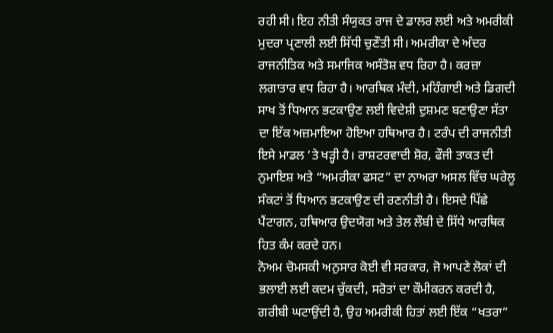ਰਹੀ ਸੀ। ਇਹ ਨੀਤੀ ਸੰਯੁਕਤ ਰਾਜ ਦੇ ਡਾਲਰ ਲਈ ਅਤੇ ਅਮਰੀਕੀ ਮੁਦਰਾ ਪ੍ਰਣਾਲੀ ਲਈ ਸਿੱਧੀ ਚੁਣੌਤੀ ਸੀ। ਅਮਰੀਕਾ ਦੇ ਅੰਦਰ ਰਾਜਨੀਤਿਕ ਅਤੇ ਸਮਾਜਿਕ ਅਸੰਤੋਸ਼ ਵਧ ਰਿਹਾ ਹੈ। ਕਰਜ਼ਾ ਲਗਾਤਾਰ ਵਧ ਰਿਹਾ ਹੈ। ਆਰਥਿਕ ਮੰਦੀ, ਮਹਿੰਗਾਈ ਅਤੇ ਡਿਗਦੀ ਸਾਖ ਤੋਂ ਧਿਆਨ ਭਟਕਾਉਣ ਲਈ ਵਿਦੇਸ਼ੀ ਦੁਸ਼ਮਣ ਬਣਾਉਣਾ ਸੱਤਾ ਦਾ ਇੱਕ ਅਜ਼ਮਾਇਆ ਹੋਇਆ ਹਥਿਆਰ ਹੈ। ਟਰੰਪ ਦੀ ਰਾਜਨੀਤੀ ਇਸੇ ਮਾਡਲ ’ਤੇ ਖੜ੍ਹੀ ਹੈ। ਰਾਸ਼ਟਰਵਾਦੀ ਸ਼ੋਰ, ਫੌਜੀ ਤਾਕਤ ਦੀ ਨੁਮਾਇਸ਼ ਅਤੇ “ਅਮਰੀਕਾ ਫਸਟ” ਦਾ ਨਾਅਰਾ ਅਸਲ ਵਿੱਚ ਘਰੇਲੂ ਸੰਕਟਾਂ ਤੋਂ ਧਿਆਨ ਭਟਕਾਉਣ ਦੀ ਰਣਨੀਤੀ ਹੈ। ਇਸਦੇ ਪਿੱਛੇ ਪੈਂਟਾਗਨ, ਹਥਿਆਰ ਉਦਯੋਗ ਅਤੇ ਤੇਲ ਲੌਬੀ ਦੇ ਸਿੱਧੇ ਆਰਥਿਕ ਹਿਤ ਕੰਮ ਕਰਦੇ ਹਨ।
ਨੋਅਮ ਚੋਮਸਕੀ ਅਨੁਸਾਰ ਕੋਈ ਵੀ ਸਰਕਾਰ, ਜੋ ਆਪਣੇ ਲੋਕਾਂ ਦੀ ਭਲਾਈ ਲਈ ਕਦਮ ਚੁੱਕਦੀ, ਸਰੋਤਾਂ ਦਾ ਕੌਮੀਕਰਨ ਕਰਦੀ ਹੈ, ਗਰੀਬੀ ਘਟਾਉਂਦੀ ਹੈ, ਉਹ ਅਮਰੀਕੀ ਹਿਤਾਂ ਲਈ ਇੱਕ “ਖਤਰਾ”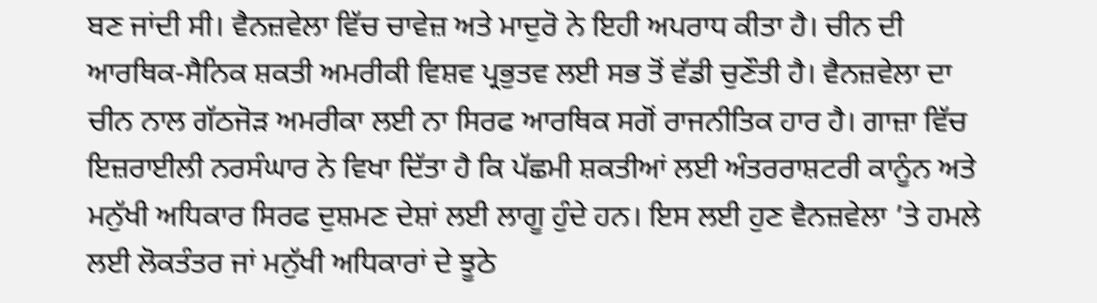ਬਣ ਜਾਂਦੀ ਸੀ। ਵੈਨਜ਼ਵੇਲਾ ਵਿੱਚ ਚਾਵੇਜ਼ ਅਤੇ ਮਾਦੁਰੋ ਨੇ ਇਹੀ ਅਪਰਾਧ ਕੀਤਾ ਹੈ। ਚੀਨ ਦੀ ਆਰਥਿਕ-ਸੈਨਿਕ ਸ਼ਕਤੀ ਅਮਰੀਕੀ ਵਿਸ਼ਵ ਪ੍ਰਭੁਤਵ ਲਈ ਸਭ ਤੋਂ ਵੱਡੀ ਚੁਣੌਤੀ ਹੈ। ਵੈਨਜ਼ਵੇਲਾ ਦਾ ਚੀਨ ਨਾਲ ਗੱਠਜੋੜ ਅਮਰੀਕਾ ਲਈ ਨਾ ਸਿਰਫ ਆਰਥਿਕ ਸਗੋਂ ਰਾਜਨੀਤਿਕ ਹਾਰ ਹੈ। ਗਾਜ਼ਾ ਵਿੱਚ ਇਜ਼ਰਾਈਲੀ ਨਰਸੰਘਾਰ ਨੇ ਵਿਖਾ ਦਿੱਤਾ ਹੈ ਕਿ ਪੱਛਮੀ ਸ਼ਕਤੀਆਂ ਲਈ ਅੰਤਰਰਾਸ਼ਟਰੀ ਕਾਨੂੰਨ ਅਤੇ ਮਨੁੱਖੀ ਅਧਿਕਾਰ ਸਿਰਫ ਦੁਸ਼ਮਣ ਦੇਸ਼ਾਂ ਲਈ ਲਾਗੂ ਹੁੰਦੇ ਹਨ। ਇਸ ਲਈ ਹੁਣ ਵੈਨਜ਼ਵੇਲਾ ’ਤੇ ਹਮਲੇ ਲਈ ਲੋਕਤੰਤਰ ਜਾਂ ਮਨੁੱਖੀ ਅਧਿਕਾਰਾਂ ਦੇ ਝੂਠੇ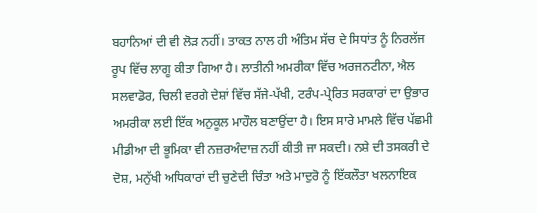ਬਹਾਨਿਆਂ ਦੀ ਵੀ ਲੋੜ ਨਹੀਂ। ਤਾਕਤ ਨਾਲ ਹੀ ਅੰਤਿਮ ਸੱਚ ਦੇ ਸਿਧਾਂਤ ਨੂੰ ਨਿਰਲੱਜ ਰੂਪ ਵਿੱਚ ਲਾਗੂ ਕੀਤਾ ਗਿਆ ਹੈ। ਲਾਤੀਨੀ ਅਮਰੀਕਾ ਵਿੱਚ ਅਰਜਨਟੀਨਾ, ਐਲ ਸਲਵਾਡੋਰ, ਚਿਲੀ ਵਰਗੇ ਦੇਸ਼ਾਂ ਵਿੱਚ ਸੱਜੇ-ਪੱਖੀ, ਟਰੰਪ-ਪ੍ਰੇਰਿਤ ਸਰਕਾਰਾਂ ਦਾ ਉਭਾਰ ਅਮਰੀਕਾ ਲਈ ਇੱਕ ਅਨੁਕੂਲ ਮਾਹੌਲ ਬਣਾਉਂਦਾ ਹੈ। ਇਸ ਸਾਰੇ ਮਾਮਲੇ ਵਿੱਚ ਪੱਛਮੀ ਮੀਡੀਆ ਦੀ ਭੂਮਿਕਾ ਵੀ ਨਜ਼ਰਅੰਦਾਜ਼ ਨਹੀਂ ਕੀਤੀ ਜਾ ਸਕਦੀ। ਨਸ਼ੇ ਦੀ ਤਸਕਰੀ ਦੇ ਦੋਸ਼, ਮਨੁੱਖੀ ਅਧਿਕਾਰਾਂ ਦੀ ਚੁਣੇਦੀ ਚਿੰਤਾ ਅਤੇ ਮਾਦੁਰੋ ਨੂੰ ਇੱਕਲੌਤਾ ਖਲਨਾਇਕ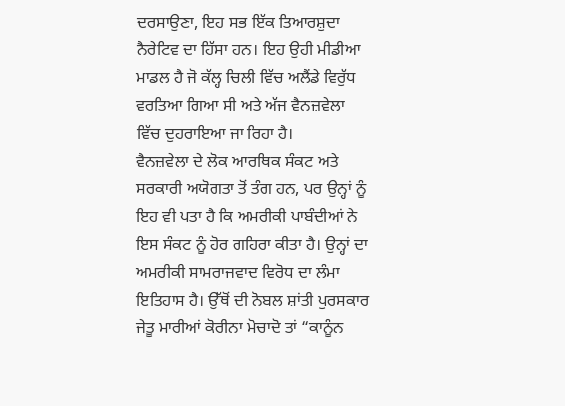ਦਰਸਾਉਣਾ, ਇਹ ਸਭ ਇੱਕ ਤਿਆਰਸ਼ੁਦਾ ਨੈਰੇਟਿਵ ਦਾ ਹਿੱਸਾ ਹਨ। ਇਹ ਉਹੀ ਮੀਡੀਆ ਮਾਡਲ ਹੈ ਜੋ ਕੱਲ੍ਹ ਚਿਲੀ ਵਿੱਚ ਅਲੈਂਡੇ ਵਿਰੁੱਧ ਵਰਤਿਆ ਗਿਆ ਸੀ ਅਤੇ ਅੱਜ ਵੈਨਜ਼ਵੇਲਾ ਵਿੱਚ ਦੁਹਰਾਇਆ ਜਾ ਰਿਹਾ ਹੈ।
ਵੈਨਜ਼ਵੇਲਾ ਦੇ ਲੋਕ ਆਰਥਿਕ ਸੰਕਟ ਅਤੇ ਸਰਕਾਰੀ ਅਯੋਗਤਾ ਤੋਂ ਤੰਗ ਹਨ, ਪਰ ਉਨ੍ਹਾਂ ਨੂੰ ਇਹ ਵੀ ਪਤਾ ਹੈ ਕਿ ਅਮਰੀਕੀ ਪਾਬੰਦੀਆਂ ਨੇ ਇਸ ਸੰਕਟ ਨੂੰ ਹੋਰ ਗਹਿਰਾ ਕੀਤਾ ਹੈ। ਉਨ੍ਹਾਂ ਦਾ ਅਮਰੀਕੀ ਸਾਮਰਾਜਵਾਦ ਵਿਰੋਧ ਦਾ ਲੰਮਾ ਇਤਿਹਾਸ ਹੈ। ਉੱਥੋਂ ਦੀ ਨੋਬਲ ਸ਼ਾਂਤੀ ਪੁਰਸਕਾਰ ਜੇਤੂ ਮਾਰੀਆਂ ਕੋਰੀਨਾ ਮੋਚਾਦੋ ਤਾਂ “ਕਾਨੂੰਨ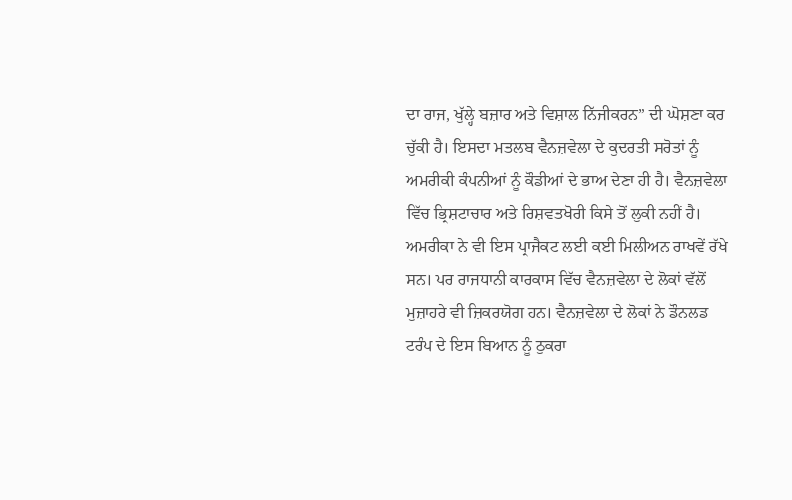ਦਾ ਰਾਜ, ਖੁੱਲ੍ਹੇ ਬਜ਼ਾਰ ਅਤੇ ਵਿਸ਼ਾਲ ਨਿੱਜੀਕਰਨ” ਦੀ ਘੋਸ਼ਣਾ ਕਰ ਚੁੱਕੀ ਹੈ। ਇਸਦਾ ਮਤਲਬ ਵੈਨਜ਼ਵੇਲਾ ਦੇ ਕੁਦਰਤੀ ਸਰੋਤਾਂ ਨੂੰ ਅਮਰੀਕੀ ਕੰਪਨੀਆਂ ਨੂੰ ਕੌਡੀਆਂ ਦੇ ਭਾਅ ਦੇਣਾ ਹੀ ਹੈ। ਵੈਨਜ਼ਵੇਲਾ ਵਿੱਚ ਭ੍ਰਿਸ਼ਟਾਚਾਰ ਅਤੇ ਰਿਸ਼ਵਤਖੋਰੀ ਕਿਸੇ ਤੋਂ ਲੁਕੀ ਨਹੀਂ ਹੈ। ਅਮਰੀਕਾ ਨੇ ਵੀ ਇਸ ਪ੍ਰਾਜੈਕਟ ਲਈ ਕਈ ਮਿਲੀਅਨ ਰਾਖਵੇਂ ਰੱਖੇ ਸਨ। ਪਰ ਰਾਜਧਾਨੀ ਕਾਰਕਾਸ ਵਿੱਚ ਵੈਨਜ਼ਵੇਲਾ ਦੇ ਲੋਕਾਂ ਵੱਲੋਂ ਮੁਜ਼ਾਹਰੇ ਵੀ ਜ਼ਿਕਰਯੋਗ ਹਨ। ਵੈਨਜ਼ਵੇਲਾ ਦੇ ਲੋਕਾਂ ਨੇ ਡੌਨਲਡ ਟਰੰਪ ਦੇ ਇਸ ਬਿਆਨ ਨੂੰ ਠੁਕਰਾ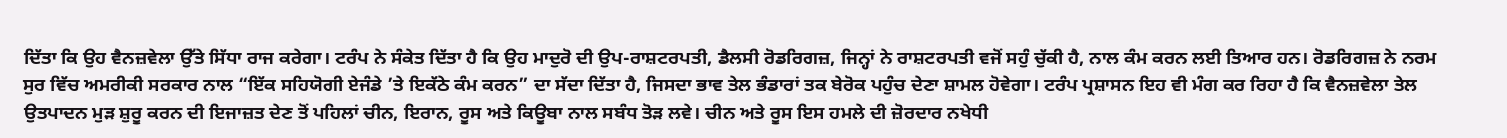ਦਿੱਤਾ ਕਿ ਉਹ ਵੈਨਜ਼ਵੇਲਾ ਉੱਤੇ ਸਿੱਧਾ ਰਾਜ ਕਰੇਗਾ। ਟਰੰਪ ਨੇ ਸੰਕੇਤ ਦਿੱਤਾ ਹੈ ਕਿ ਉਹ ਮਾਦੁਰੋ ਦੀ ਉਪ-ਰਾਸ਼ਟਰਪਤੀ, ਡੈਲਸੀ ਰੋਡਰਿਗਜ਼, ਜਿਨ੍ਹਾਂ ਨੇ ਰਾਸ਼ਟਰਪਤੀ ਵਜੋਂ ਸਹੁੰ ਚੁੱਕੀ ਹੈ, ਨਾਲ ਕੰਮ ਕਰਨ ਲਈ ਤਿਆਰ ਹਨ। ਰੋਡਰਿਗਜ਼ ਨੇ ਨਰਮ ਸੁਰ ਵਿੱਚ ਅਮਰੀਕੀ ਸਰਕਾਰ ਨਾਲ “ਇੱਕ ਸਹਿਯੋਗੀ ਏਜੰਡੇ ’ਤੇ ਇਕੱਠੇ ਕੰਮ ਕਰਨ” ਦਾ ਸੱਦਾ ਦਿੱਤਾ ਹੈ, ਜਿਸਦਾ ਭਾਵ ਤੇਲ ਭੰਡਾਰਾਂ ਤਕ ਬੇਰੋਕ ਪਹੁੰਚ ਦੇਣਾ ਸ਼ਾਮਲ ਹੋਵੇਗਾ। ਟਰੰਪ ਪ੍ਰਸ਼ਾਸਨ ਇਹ ਵੀ ਮੰਗ ਕਰ ਰਿਹਾ ਹੈ ਕਿ ਵੈਨਜ਼ਵੇਲਾ ਤੇਲ ਉਤਪਾਦਨ ਮੁੜ ਸ਼ੁਰੂ ਕਰਨ ਦੀ ਇਜਾਜ਼ਤ ਦੇਣ ਤੋਂ ਪਹਿਲਾਂ ਚੀਨ, ਇਰਾਨ, ਰੂਸ ਅਤੇ ਕਿਊਬਾ ਨਾਲ ਸਬੰਧ ਤੋੜ ਲਵੇ। ਚੀਨ ਅਤੇ ਰੂਸ ਇਸ ਹਮਲੇ ਦੀ ਜ਼ੋਰਦਾਰ ਨਖੇਧੀ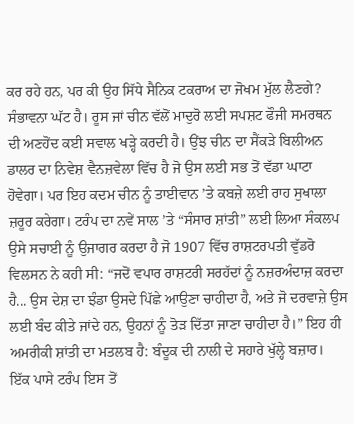ਕਰ ਰਹੇ ਹਨ, ਪਰ ਕੀ ਉਹ ਸਿੱਧੇ ਸੈਨਿਕ ਟਕਰਾਅ ਦਾ ਜੋਖਮ ਮੁੱਲ ਲੈਣਗੇ? ਸੰਭਾਵਨਾ ਘੱਟ ਹੈ। ਰੂਸ ਜਾਂ ਚੀਨ ਵੱਲੋਂ ਮਾਦੁਰੋ ਲਈ ਸਪਸ਼ਟ ਫੌਜੀ ਸਮਰਥਨ ਦੀ ਅਣਹੋਂਦ ਕਈ ਸਵਾਲ ਖੜ੍ਹੇ ਕਰਦੀ ਹੈ। ਉਂਝ ਚੀਨ ਦਾ ਸੈਂਕੜੇ ਬਿਲੀਅਨ ਡਾਲਰ ਦਾ ਨਿਵੇਸ਼ ਵੈਨਜ਼ਵੇਲਾ ਵਿੱਚ ਹੈ ਜੋ ਉਸ ਲਈ ਸਭ ਤੋਂ ਵੱਡਾ ਘਾਟਾ ਹੋਵੇਗਾ। ਪਰ ਇਹ ਕਦਮ ਚੀਨ ਨੂੰ ਤਾਈਵਾਨ ’ਤੇ ਕਬਜ਼ੇ ਲਈ ਰਾਹ ਸੁਖਾਲਾ ਜ਼ਰੂਰ ਕਰੇਗਾ। ਟਰੰਪ ਦਾ ਨਵੇਂ ਸਾਲ ’ਤੇ “ਸੰਸਾਰ ਸ਼ਾਂਤੀ” ਲਈ ਲਿਆ ਸੰਕਲਪ ਉਸੇ ਸਚਾਈ ਨੂੰ ਉਜਾਗਰ ਕਰਦਾ ਹੈ ਜੋ 1907 ਵਿੱਚ ਰਾਸ਼ਟਰਪਤੀ ਵੁੱਡਰੋ ਵਿਲਸਨ ਨੇ ਕਹੀ ਸੀ: “ਜਦੋਂ ਵਪਾਰ ਰਾਸ਼ਟਰੀ ਸਰਹੱਦਾਂ ਨੂੰ ਨਜ਼ਰਅੰਦਾਜ਼ ਕਰਦਾ ਹੈ... ਉਸ ਦੇਸ਼ ਦਾ ਝੰਡਾ ਉਸਦੇ ਪਿੱਛੇ ਆਉਣਾ ਚਾਹੀਦਾ ਹੈ, ਅਤੇ ਜੋ ਦਰਵਾਜ਼ੇ ਉਸ ਲਈ ਬੰਦ ਕੀਤੇ ਜਾਂਦੇ ਹਨ, ਉਹਨਾਂ ਨੂੰ ਤੋੜ ਦਿੱਤਾ ਜਾਣਾ ਚਾਹੀਦਾ ਹੈ।” ਇਹ ਹੀ ਅਮਰੀਕੀ ਸ਼ਾਂਤੀ ਦਾ ਮਤਲਬ ਹੈ: ਬੰਦੂਕ ਦੀ ਨਾਲੀ ਦੇ ਸਹਾਰੇ ਖੁੱਲ੍ਹੇ ਬਜ਼ਾਰ।
ਇੱਕ ਪਾਸੇ ਟਰੰਪ ਇਸ ਤੋਂ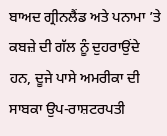ਬਾਅਦ ਗ੍ਰੀਨਲੈਂਡ ਅਤੇ ਪਨਾਮਾ ’ਤੇ ਕਬਜ਼ੇ ਦੀ ਗੱਲ ਨੂੰ ਦੁਹਰਾਉਂਦੇ ਹਨ, ਦੂਜੇ ਪਾਸੇ ਅਮਰੀਕਾ ਦੀ ਸਾਬਕਾ ਉਪ-ਰਾਸ਼ਟਰਪਤੀ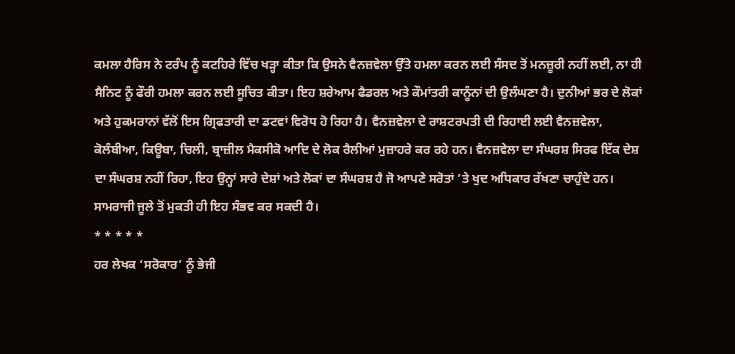ਕਮਲਾ ਹੈਰਿਸ ਨੇ ਟਰੰਪ ਨੂੰ ਕਟਹਿਰੇ ਵਿੱਚ ਖੜ੍ਹਾ ਕੀਤਾ ਕਿ ਉਸਨੇ ਵੈਨਜ਼ਵੇਲਾ ਉੱਤੇ ਹਮਲਾ ਕਰਨ ਲਈ ਸੰਸਦ ਤੋਂ ਮਨਜ਼ੂਰੀ ਨਹੀਂ ਲਈ, ਨਾ ਹੀ ਸੈਨਿਟ ਨੂੰ ਫੌਰੀ ਹਮਲਾ ਕਰਨ ਲਈ ਸੂਚਿਤ ਕੀਤਾ। ਇਹ ਸ਼ਰੇਆਮ ਫੈਡਰਲ ਅਤੇ ਕੌਮਾਂਤਰੀ ਕਾਨੂੰਨਾਂ ਦੀ ਉਲੰਘਣਾ ਹੈ। ਦੁਨੀਆਂ ਭਰ ਦੇ ਲੋਕਾਂ ਅਤੇ ਹੁਕਮਰਾਨਾਂ ਵੱਲੋਂ ਇਸ ਗ੍ਰਿਫਤਾਰੀ ਦਾ ਡਟਵਾਂ ਵਿਰੋਧ ਹੋ ਰਿਹਾ ਹੈ। ਵੈਨਜ਼ਵੇਲਾ ਦੇ ਰਾਸ਼ਟਰਪਤੀ ਦੀ ਰਿਹਾਈ ਲਈ ਵੈਨਜ਼ਵੇਲਾ, ਕੋਲੰਬੀਆ, ਕਿਊਬਾ, ਚਿਲੀ, ਬ੍ਰਾਜ਼ੀਲ ਮੈਕਸੀਕੋ ਆਦਿ ਦੇ ਲੋਕ ਰੈਲੀਆਂ ਮੁਜ਼ਾਹਰੇ ਕਰ ਰਹੇ ਹਨ। ਵੈਨਜ਼ਵੇਲਾ ਦਾ ਸੰਘਰਸ਼ ਸਿਰਫ ਇੱਕ ਦੇਸ਼ ਦਾ ਸੰਘਰਸ਼ ਨਹੀਂ ਰਿਹਾ, ਇਹ ਉਨ੍ਹਾਂ ਸਾਰੇ ਦੇਸ਼ਾਂ ਅਤੇ ਲੋਕਾਂ ਦਾ ਸੰਘਰਸ਼ ਹੈ ਜੋ ਆਪਣੇ ਸਰੋਤਾਂ ’ਤੇ ਖੁਦ ਅਧਿਕਾਰ ਰੱਖਣਾ ਚਾਹੁੰਦੇ ਹਨ। ਸਾਮਰਾਜੀ ਜੂਲੇ ਤੋਂ ਮੁਕਤੀ ਹੀ ਇਹ ਸੰਭਵ ਕਰ ਸਕਦੀ ਹੈ।
* * * * *
ਹਰ ਲੇਖਕ ‘ਸਰੋਕਾਰ’ ਨੂੰ ਭੇਜੀ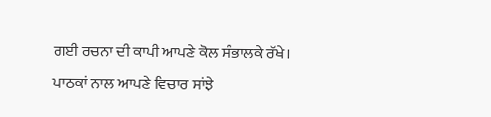ਗਈ ਰਚਨਾ ਦੀ ਕਾਪੀ ਆਪਣੇ ਕੋਲ ਸੰਭਾਲਕੇ ਰੱਖੇ।
ਪਾਠਕਾਂ ਨਾਲ ਆਪਣੇ ਵਿਚਾਰ ਸਾਂਝੇ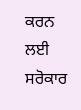ਕਰਨ ਲਈ ਸਰੋਕਾਰ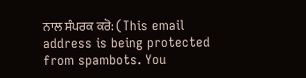ਨਾਲ ਸੰਪਰਕ ਕਰੋ: (This email address is being protected from spambots. You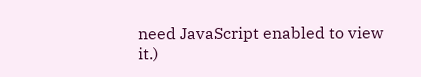need JavaScript enabled to view it.)